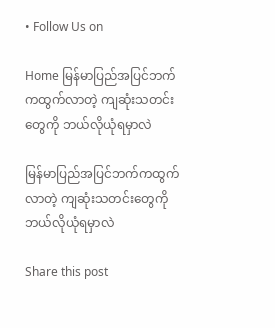• Follow Us on

Home မြန်မာပြည်အပြင်ဘက်ကထွက်လာတဲ့ ကျဆုံးသတင်းတွေကို ဘယ်လိုယုံရမှာလဲ

မြန်မာပြည်အပြင်ဘက်ကထွက်လာတဲ့ ကျဆုံးသတင်းတွေကို ဘယ်လိုယုံရမှာလဲ

Share this post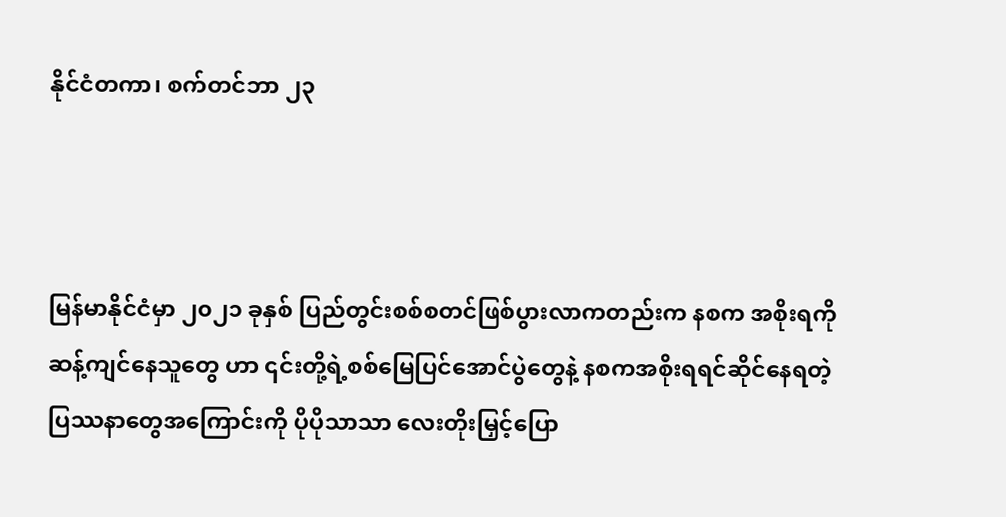နိုင်ငံတကာ၊ စက်တင်ဘာ ၂၃



မြန်မာနိုင်ငံမှာ ၂၀၂၁ ခုနှစ် ပြည်တွင်းစစ်စတင်ဖြစ်ပွားလာကတည်းက နစက အစိုးရကို ဆန့်ကျင်နေသူတွေ ဟာ ၎င်းတို့ရဲ့စစ်မြေပြင်အောင်ပွဲတွေနဲ့ နစကအစိုးရရင်ဆိုင်နေရတဲ့ ပြဿနာတွေအကြောင်းကို ပိုပိုသာသာ လေးတိုးမြှင့်ပြော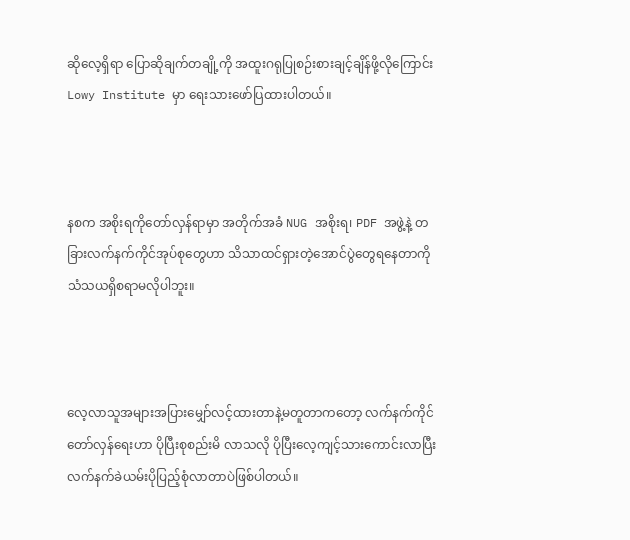ဆိုလေ့ရှိရာ ပြောဆိုချက်တချို့ကို အထူးဂရုပြုစဉ်းစားချင့်ချိန်ဖို့လိုကြောင်း Lowy Institute မှာ ရေးသားဖော်ပြထားပါတယ်။



နစက အစိုးရကိုတော်လှန်ရာမှာ အတိုက်အခံ NUG အစိုးရ၊ PDF အဖွဲ့နဲ့ တခြားလက်နက်ကိုင်အုပ်စုတွေဟာ သိသာထင်ရှားတဲ့အောင်ပွဲတွေရနေတာကို သံသယရှိစရာမလိုပါဘူး။



လေ့လာသူအများအပြားမျှော်လင့်ထားတာနဲ့မတူတာကတော့ လက်နက်ကိုင်တော်လှန်ရေးဟာ ပိုပြီးစုစည်းမိ လာသလို ပိုပြီးလေ့ကျင့်သားကောင်းလာပြီး လက်နက်ခဲယမ်းပိုပြည့်စုံလာတာပဲဖြစ်ပါတယ်။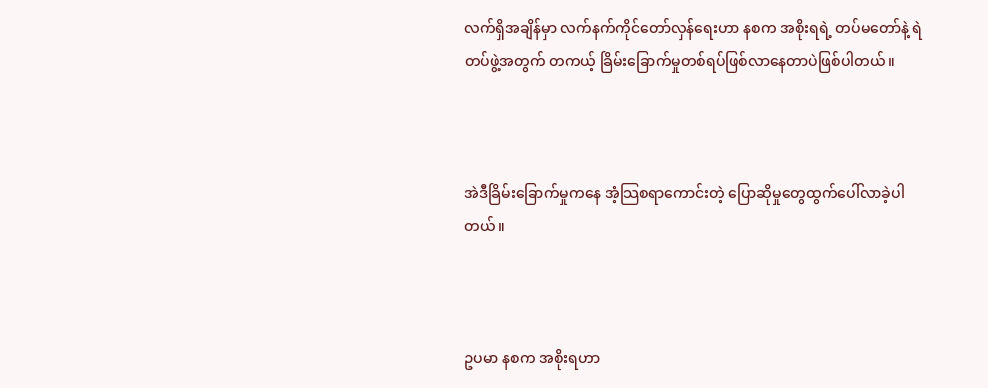လက်ရှိအချိန်မှာ လက်နက်ကိုင်တော်လှန်ရေးဟာ နစက အစိုးရရဲ့ တပ်မတော်နဲ့ ရဲတပ်ဖွဲ့အတွက် တကယ့် ခြိမ်းခြောက်မှုတစ်ရပ်ဖြစ်လာနေတာပဲဖြစ်ပါတယ်။



အဲဒီခြိမ်းခြောက်မှုကနေ အံ့သြစရာကောင်းတဲ့ ပြောဆိုမှုတွေထွက်ပေါ်လာခဲ့ပါတယ်။



ဥပမာ နစက အစိုးရဟာ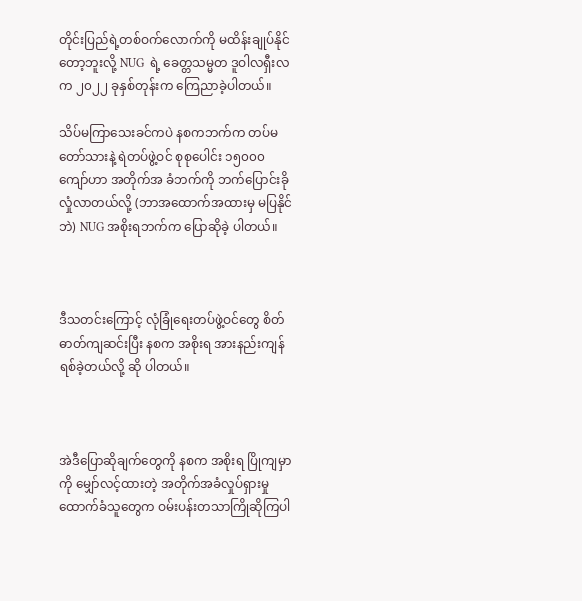တိုင်းပြည်ရဲ့တစ်ဝက်လောက်ကို မထိန်းချုပ်နိုင်တော့ဘူးလို့ NUG  ရဲ့ ခေတ္တသမ္မတ ဒူဝါလရှီးလက ၂၀၂၂ ခုနှစ်တုန်းက ကြေညာခဲ့ပါတယ်။

သိပ်မကြာသေးခင်ကပဲ နစကဘက်က တပ်မတော်သားနဲ့ ရဲတပ်ဖွဲ့ဝင် စုစုပေါင်း ၁၅၀၀၀ ကျော်ဟာ အတိုက်အ ခံဘက်ကို ဘက်ပြောင်းခိုလှုံလာတယ်လို့ (ဘာအထောက်အထားမှ မပြနိုင်ဘဲ) NUG အစိုးရဘက်က ပြောဆိုခဲ့ ပါတယ်။



ဒီသတင်းကြောင့် လုံခြုံရေးတပ်ဖွဲ့ဝင်တွေ စိတ်ဓာတ်ကျဆင်းပြီး နစက အစိုးရ အားနည်းကျန်ရစ်ခဲ့တယ်လို့ ဆို ပါတယ်။



အဲဒီပြောဆိုချက်တွေကို နစက အစိုးရ ပြိုကျမှာကို မျှော်လင့်ထားတဲ့ အတိုက်အခံလှုပ်ရှားမှုထောက်ခံသူတွေက ဝမ်းပန်းတသာကြိုဆိုကြပါ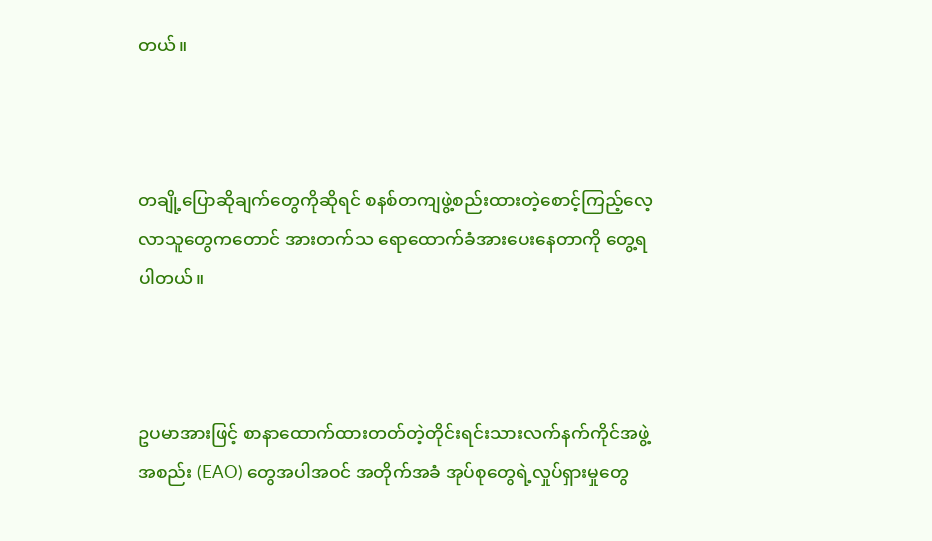တယ်။



တချို့ပြောဆိုချက်တွေကိုဆိုရင် စနစ်တကျဖွဲ့စည်းထားတဲ့စောင့်ကြည့်လေ့လာသူတွေကတောင် အားတက်သ ရောထောက်ခံအားပေးနေတာကို တွေ့ရပါတယ်။



ဥပမာအားဖြင့် စာနာထောက်ထားတတ်တဲ့တိုင်းရင်းသားလက်နက်ကိုင်အဖွဲ့အစည်း (EAO) တွေအပါအဝင် အတိုက်အခံ အုပ်စုတွေရဲ့လှုပ်ရှားမှုတွေ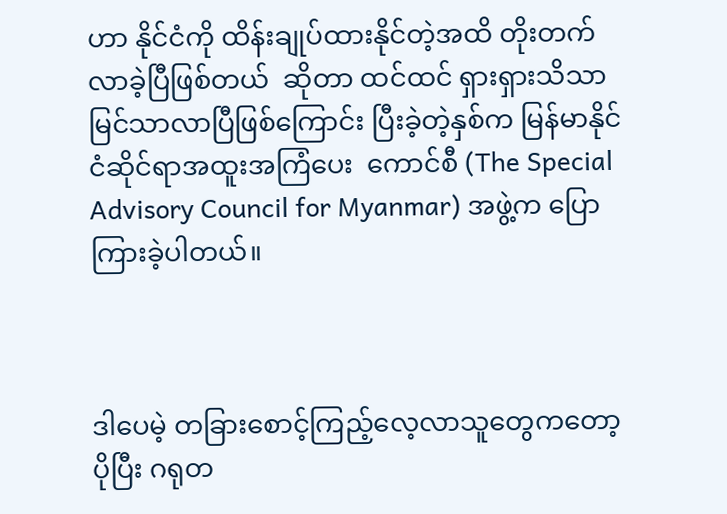ဟာ နိုင်ငံကို ထိန်းချုပ်ထားနိုင်တဲ့အထိ တိုးတက်လာခဲ့ပြီဖြစ်တယ်  ဆိုတာ ထင်ထင် ရှားရှားသိသာမြင်သာလာပြီဖြစ်ကြောင်း ပြီးခဲ့တဲ့နှစ်က မြန်မာနိုင်ငံဆိုင်ရာအထူးအကြံပေး  ကောင်စီ (The Special Advisory Council for Myanmar) အဖွဲ့က ပြောကြားခဲ့ပါတယ်။



ဒါပေမဲ့ တခြားစောင့်ကြည့်လေ့လာသူတွေကတော့ ပိုပြီး ဂရုတ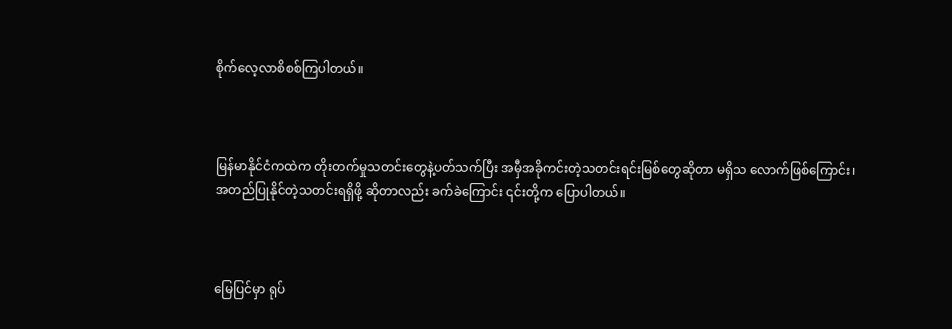စိုက်လေ့လာစိစစ်ကြပါတယ်။



မြန်မာနိုင်ငံကထဲက တိုးတက်မှုသတင်းတွေနဲ့ပတ်သက်ပြီး အမှီအခိုကင်းတဲ့သတင်းရင်းမြစ်တွေဆိုတာ မရှိသ လောက်ဖြစ်ကြောင်း၊ အတည်ပြုနိုင်တဲ့သတင်းရရှိဖို့ ဆိုတာလည်း ခက်ခဲကြောင်း ၎င်းတို့က ပြောပါတယ်။



မြေပြင်မှာ ရုပ်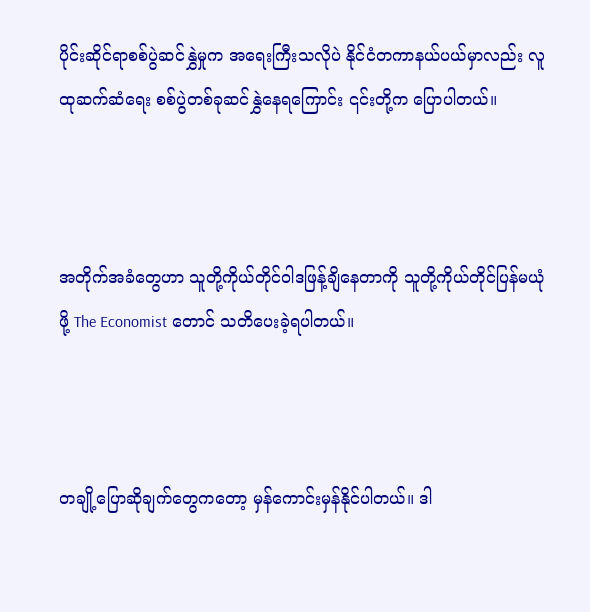ပိုင်းဆိုင်ရာစစ်ပွဲဆင်နွှဲမှုက အရေးကြီးသလိုပဲ နိုင်ငံတကာနယ်ပယ်မှာလည်း လူထုဆက်ဆံရေး စစ်ပွဲတစ်ခုဆင်နွှဲနေရကြောင်း ၎င်းတို့က ပြောပါတယ်။



အတိုက်အခံတွေဟာ သူတို့ကိုယ်တိုင်ဝါဒဖြန့်ချိနေတာကို သူတို့ကိုယ်တိုင်ပြန်မယုံဖို့ The Economist တောင် သတိပေးခဲ့ရပါတယ်။



တချို့ပြောဆိုချက်တွေကတော့ မှန်ကောင်းမှန်နိုင်ပါတယ်။ ဒါ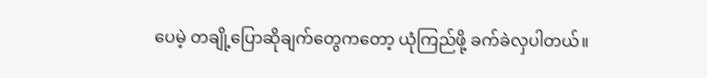ပေမဲ့ တချို့ပြောဆိုချက်တွေကတော့ ယုံကြည်ဖို့ ခက်ခဲလှပါတယ်။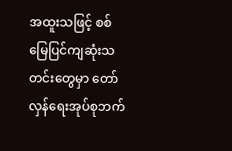အထူးသဖြင့် စစ်မြေပြင်ကျဆုံးသတင်းတွေမှာ တော်လှန်ရေးအုပ်စုဘက်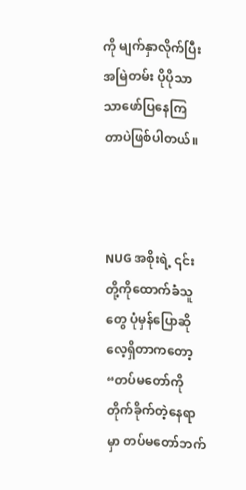ကို မျက်နှာလိုက်ပြီး အမြဲတမ်း ပိုပိုသာ သာဖော်ပြနေကြတာပဲဖြစ်ပါတယ်။



NUG အစိုးရဲ့ ၎င်းတို့ကိုထောက်ခံသူတွေ ပုံမှန်ပြောဆိုလေ့ရှိတာကတော့ “တပ်မတော်ကိုတိုက်ခိုက်တဲ့နေရာမှာ တပ်မတော်ဘက်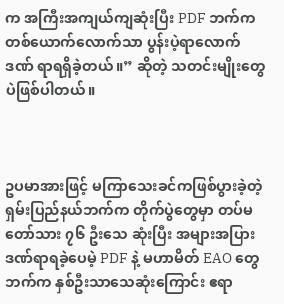က အကြီးအကျယ်ကျဆုံးပြီး PDF ဘက်က တစ်ယောက်လောက်သာ ပွန်းပဲ့ရာလောက်ဒဏ် ရာရရှိခဲ့တယ်။” ဆိုတဲ့ သတင်းမျိုးတွေပဲဖြစ်ပါတယ်။



ဥပမာအားဖြင့် မကြာသေးခင်ကဖြစ်ပွားခဲ့တဲ့ ရှမ်းပြည်နယ်ဘက်က တိုက်ပွဲတွေမှာ တပ်မတော်သား ၇၆ ဦးသေ ဆုံးပြီး အများအပြားဒဏ်ရာရခဲ့ပေမဲ့ PDF နဲ့ မဟာမိတ် EAO တွေဘက်က နှစ်ဦးသာသေဆုံးကြောင်း ဧရာ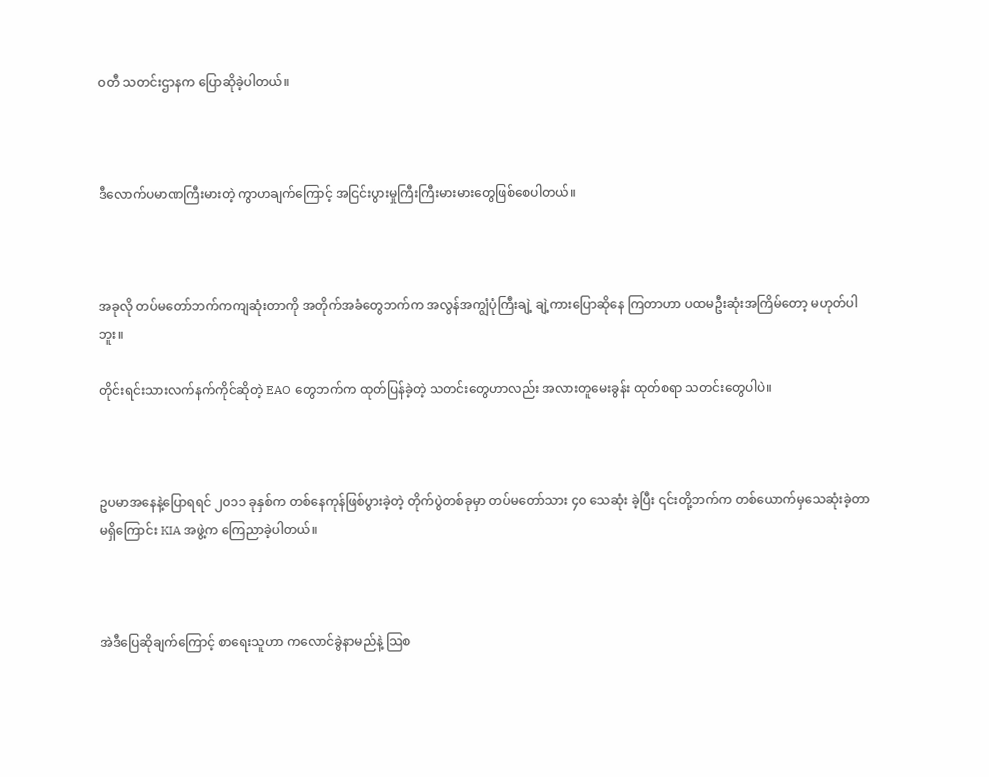ဝတီ သတင်းဌာနက ပြောဆိုခဲ့ပါတယ်။



ဒီလောက်ပမာဏကြီးမားတဲ့ ကွာဟချက်ကြောင့် အငြင်းပွားမှုကြီးကြီးမားမားတွေဖြစ်စေပါတယ်။



အခုလို တပ်မတော်ဘက်ကကျဆုံးတာကို အတိုက်အခံတွေဘက်က အလွန်အကျွံပုံကြီးချဲ့ ချဲ့ကားပြောဆိုနေ ကြတာဟာ ပထမဦးဆုံးအကြိမ်တော့ မဟုတ်ပါဘူး။

တိုင်းရင်းသားလက်နက်ကိုင်ဆိုတဲ့ EAO တွေဘက်က ထုတ်ပြန်ခဲ့တဲ့ သတင်းတွေဟာလည်း အလားတူမေးခွန်း ထုတ်စရာ သတင်းတွေပါပဲ။



ဥပမာအနေနဲ့ပြောရရင် ၂၀၁၁ ခုနှစ်က တစ်နေကုန်ဖြစ်ပွားခဲ့တဲ့ တိုက်ပွဲတစ်ခုမှာ တပ်မတော်သား ၄၀ သေဆုံး ခဲ့ပြီး ၎င်းတို့ဘက်က တစ်ယောက်မှသေဆုံးခဲ့တာမရှိကြောင်း KIA အဖွဲ့က ကြေညာခဲ့ပါတယ်။



အဲဒီပြေဆိုချက်ကြောင့် စာရေးသူဟာ ကလောင်ခွဲနာမည်နဲ့ သြစ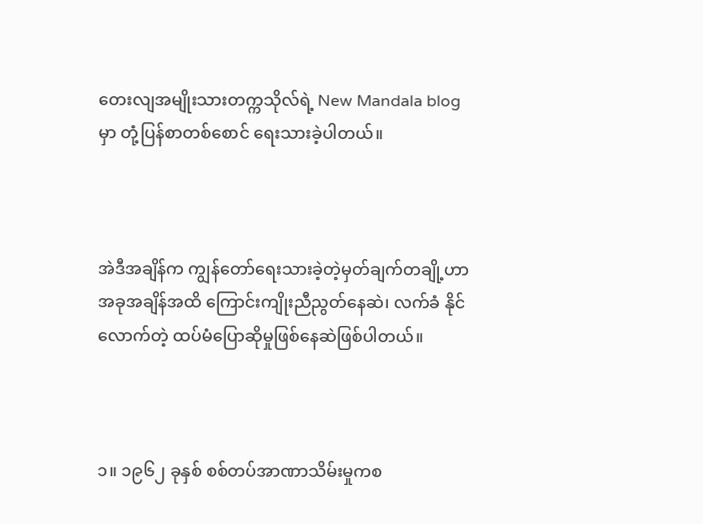တေးလျအမျိုးသားတက္ကသိုလ်ရဲ့ New Mandala blog မှာ တုံ့ပြန်စာတစ်စောင် ရေးသားခဲ့ပါတယ်။



အဲဒီအချိန်က ကျွန်တော်ရေးသားခဲ့တဲ့မှတ်ချက်တချို့ဟာ အခုအချိန်အထိ ကြောင်းကျိုးညီညွတ်နေဆဲ၊ လက်ခံ နိုင်လောက်တဲ့ ထပ်မံပြောဆိုမှုဖြစ်နေဆဲဖြစ်ပါတယ်။



၁။ ၁၉၆၂ ခုနှစ် စစ်တပ်အာဏာသိမ်းမှုကစ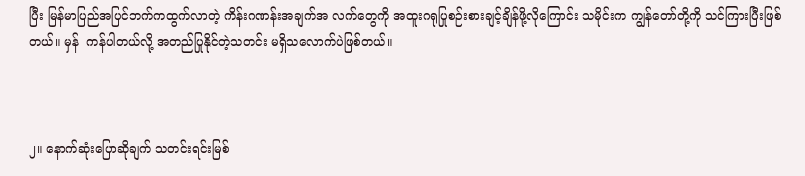ပြီး မြန်မာပြည်အပြင်ဘက်ကထွက်လာတဲ့ ကိန်းဂဏန်းအချက်အ လက်တွေကို အထူးဂရုပြုစဉ်းစားချင့်ချိန်ဖို့လိုကြောင်း သမိုင်းက ကျွန်တော်တို့ကို သင်ကြားပြီးဖြစ်တယ်။ မှန်  ကန်ပါတယ်လို့ အတည်ပြုနိုင်တဲ့သတင်း မရှိသလောက်ပဲဖြစ်တယ်။



၂။ နောက်ဆုံးပြောဆိုချက် သတင်းရင်းမြစ်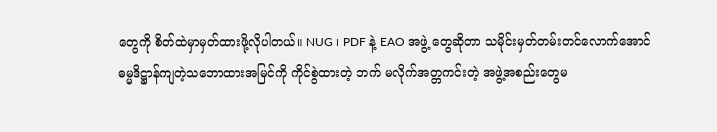တွေကို စိတ်ထဲမှာမှတ်ထားဖို့လိုပါတယ်။ NUG ၊ PDF နဲ့ EAO အဖွဲ့ တွေဆိုတာ သမိုင်းမှတ်တမ်းတင်လောက်အောင် ဓမ္မဒိဋ္ဌာန်ကျတဲ့သဘောထားအမြင်ကို ကိုင်စွဲထားတဲ့ ဘက် မလိုက်အတ္တကင်းတဲ့ အဖွဲ့အစည်းတွေမ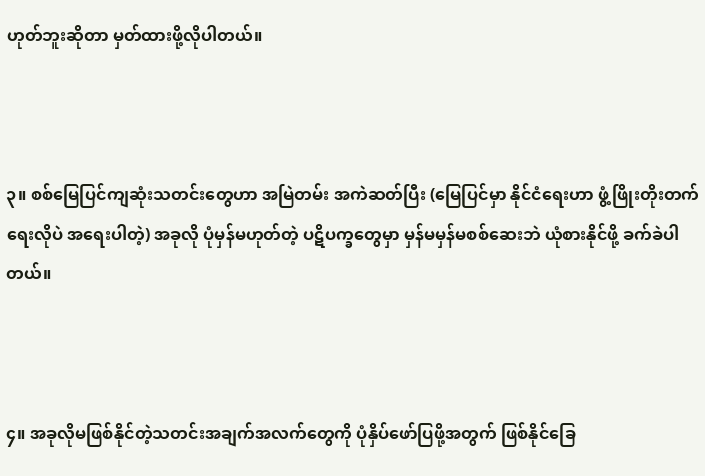ဟုတ်ဘူးဆိုတာ မှတ်ထားဖို့လိုပါတယ်။



၃။ စစ်မြေပြင်ကျဆုံးသတင်းတွေဟာ အမြဲတမ်း အကဲဆတ်ပြီး (မြေပြင်မှာ နိုင်ငံရေးဟာ ဖွံ့ဖြိုးတိုးတက်ရေးလိုပဲ အရေးပါတဲ့) အခုလို ပုံမှန်မဟုတ်တဲ့ ပဋိပက္ခတွေမှာ မှန်မမှန်မစစ်ဆေးဘဲ ယုံစားနိုင်ဖို့ ခက်ခဲပါတယ်။



၄။ အခုလိုမဖြစ်နိုင်တဲ့သတင်းအချက်အလက်တွေကို ပုံနှိပ်ဖော်ပြဖို့အတွက် ဖြစ်နိုင်ခြေ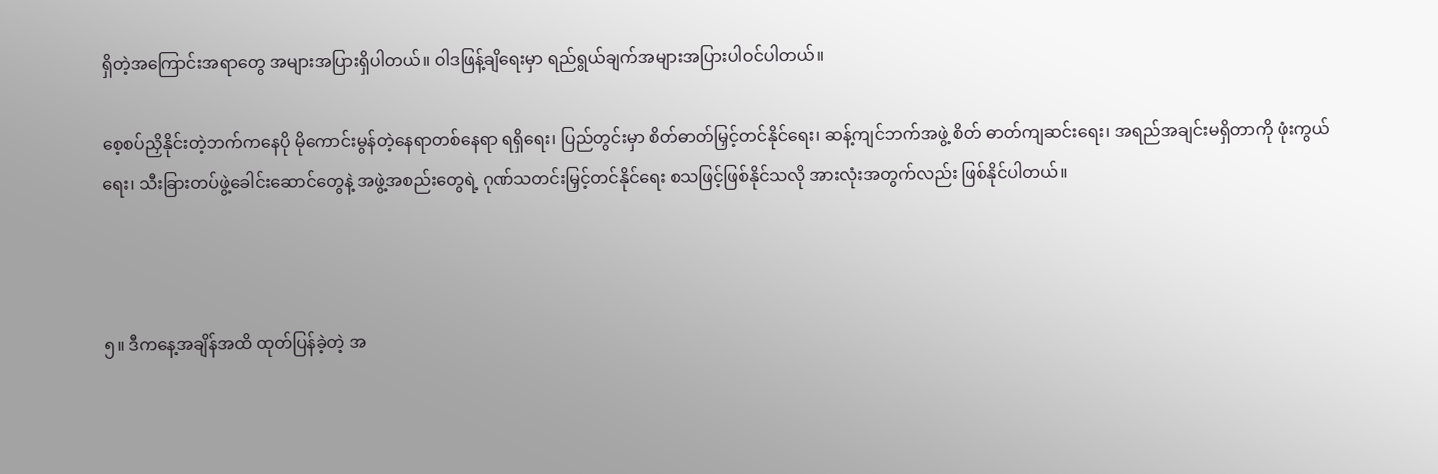ရှိတဲ့အကြောင်းအရာတွေ အများအပြားရှိပါတယ်။ ဝါဒဖြန့်ချိရေးမှာ ရည်ရွယ်ချက်အများအပြားပါဝင်ပါတယ်။

စေ့စပ်ညှိနိုင်းတဲ့ဘက်ကနေပို မိုကောင်းမွန်တဲ့နေရာတစ်နေရာ ရရှိရေး၊ ပြည်တွင်းမှာ စိတ်ဓာတ်မြှင့်တင်နိုင်ရေး၊ ဆန့်ကျင်ဘက်အဖွဲ့ စိတ် ဓာတ်ကျဆင်းရေး၊ အရည်အချင်းမရှိတာကို ဖုံးကွယ်ရေး၊ သီးခြားတပ်ဖွဲ့ခေါင်းဆောင်တွေနဲ့ အဖွဲ့အစည်းတွေရဲ့ ဂုဏ်သတင်းမြှင့်တင်နိုင်ရေး စသဖြင့်ဖြစ်နိုင်သလို အားလုံးအတွက်လည်း ဖြစ်နိုင်ပါတယ်။



၅။ ဒီကနေ့အချိန်အထိ ထုတ်ပြန်ခဲ့တဲ့ အ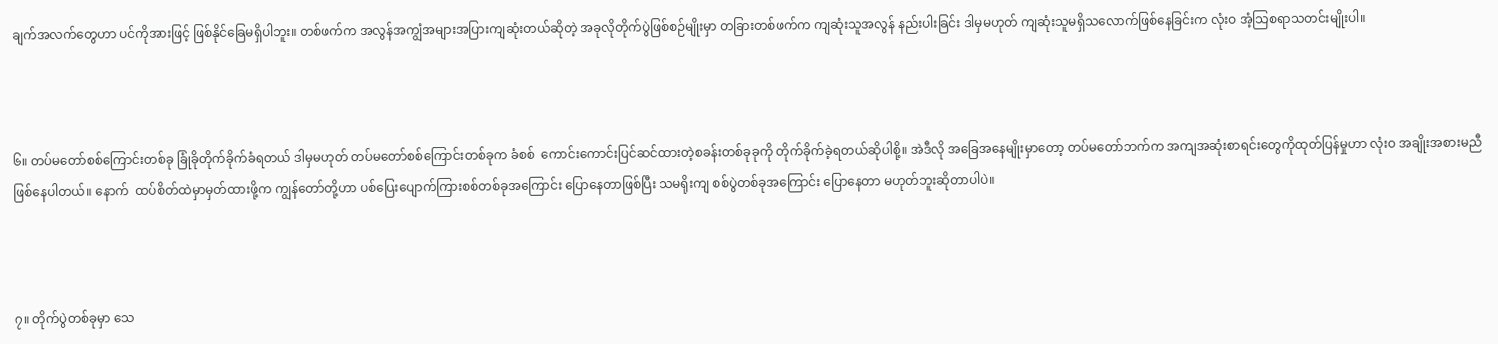ချက်အလက်တွေဟာ ပင်ကိုအားဖြင့် ဖြစ်နိုင်ခြေမရှိပါဘူး။ တစ်ဖက်က အလွန်အကျွံအများအပြားကျဆုံးတယ်ဆိုတဲ့ အခုလိုတိုက်ပွဲဖြစ်စဉ်မျိုးမှာ တခြားတစ်ဖက်က ကျဆုံးသူအလွန် နည်းပါးခြင်း ဒါမှမဟုတ် ကျဆုံးသူမရှိသလောက်ဖြစ်နေခြင်းက လုံးဝ အံ့သြစရာသတင်းမျိုးပါ။



၆။ တပ်မတော်စစ်ကြောင်းတစ်ခု ခြုံခိုတိုက်ခိုက်ခံရတယ် ဒါမှမဟုတ် တပ်မတော်စစ်ကြောင်းတစ်ခုက ခံစစ်  ကောင်းကောင်းပြင်ဆင်ထားတဲ့စခန်းတစ်ခုခုကို တိုက်ခိုက်ခဲ့ရတယ်ဆိုပါစို့။ အဲဒီလို အခြေအနေမျိုးမှာတော့ တပ်မတော်ဘက်က အကျအဆုံးစာရင်းတွေကိုထုတ်ပြန်မှုဟာ လုံးဝ အချိုးအစားမညီဖြစ်နေပါတယ်။ နောက်  ထပ်စိတ်ထဲမှာမှတ်ထားဖို့က ကျွန်တော်တို့ဟာ ပစ်ပြေးပျောက်ကြားစစ်တစ်ခုအကြောင်း ပြောနေတာဖြစ်ပြီး သမရိုးကျ စစ်ပွဲတစ်ခုအကြောင်း ပြောနေတာ မဟုတ်ဘူးဆိုတာပါပဲ။



၇။ တိုက်ပွဲတစ်ခုမှာ သေ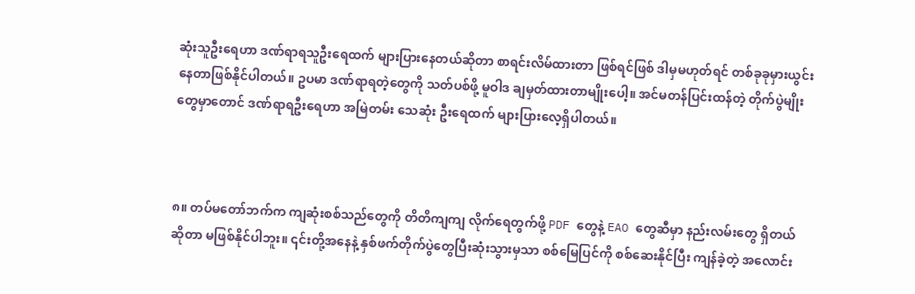ဆုံးသူဦးရေဟာ ဒဏ်ရာရသူဦးရေထက် များပြားနေတယ်ဆိုတာ စာရင်းလိမ်ထားတာ ဖြစ်ရင်ဖြစ် ဒါမှမဟုတ်ရင် တစ်ခုခုမှားယွင်းနေတာဖြစ်နိုင်ပါတယ်။ ဥပမာ ဒဏ်ရာရတဲ့တွေကို သတ်ပစ်ဖို့ မူဝါဒ ချမှတ်ထားတာမျိုးပေါ့။ အင်မတန်ပြင်းထန်တဲ့ တိုက်ပွဲမျိုးတွေမှာတောင် ဒဏ်ရာရဦးရေဟာ အမြဲတမ်း သေဆုံး ဦးရေထက် များပြားလေ့ရှိပါတယ်။



၈။ တပ်မတော်ဘက်က ကျဆုံးစစ်သည်တွေကို တိတိကျကျ လိုက်ရေတွက်ဖို့ PDF တွေနဲ့ EAO တွေဆီမှာ နည်းလမ်းတွေ ရှိတယ်ဆိုတာ မဖြစ်နိုင်ပါဘူး။ ၎င်းတို့အနေနဲ့ နှစ်ဖက်တိုက်ပွဲတွေပြီးဆုံးသွားမှသာ စစ်မြေပြင်ကို စစ်ဆေးနိုင်ပြီး ကျန်ခဲ့တဲ့ အလောင်း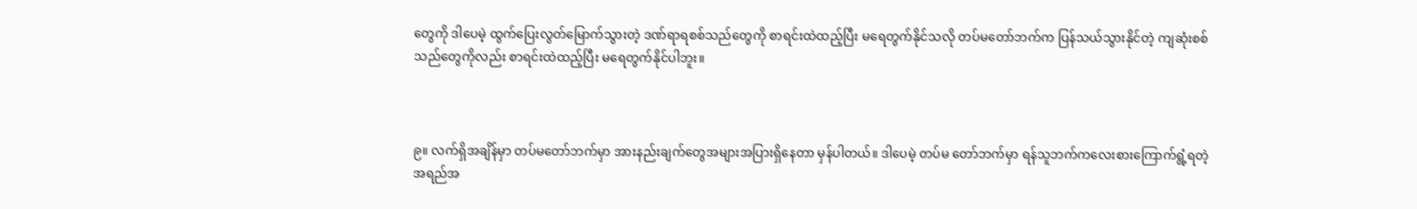တွေကို ဒါပေမဲ့ ထွက်ပြေးလွတ်မြောက်သွားတဲ့ ဒဏ်ရာရစစ်သည်တွေကို စာရင်းထဲထည့်ပြီး မရေတွက်နိုင်သလို တပ်မတော်ဘက်က ပြန်သယ်သွားနိုင်တဲ့ ကျဆုံးစစ်သည်တွေကိုလည်း စာရင်းထဲထည့်ပြီး မရေတွက်နိုင်ပါဘူး။



၉။ လက်ရှိအချိန်မှာ တပ်မတော်ဘက်မှာ အားနည်းချက်တွေအများအပြားရှိနေတာ မှန်ပါတယ်။ ဒါပေမဲ့ တပ်မ တော်ဘက်မှာ ရန်သူဘက်ကလေးစားကြောက်ရွံ့ရတဲ့ အရည်အ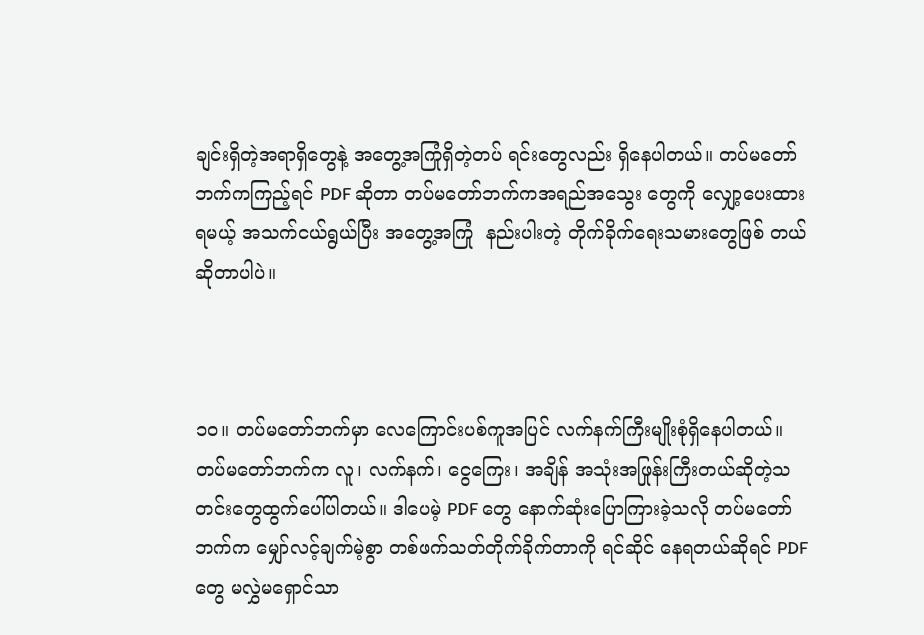ချင်းရှိတဲ့အရာရှိတွေနဲ့ အတွေ့အကြုံရှိတဲ့တပ် ရင်းတွေလည်း ရှိနေပါတယ်။ တပ်မတော်ဘက်ကကြည့်ရင် PDF ဆိုတာ တပ်မတော်ဘက်ကအရည်အသွေး တွေကို လျှော့ပေးထားရမယ့် အသက်ငယ်ရွယ်ပြီး အတွေ့အကြုံ  နည်းပါးတဲ့ တိုက်ခိုက်ရေးသမားတွေဖြစ် တယ်ဆိုတာပါပဲ။



၁၀။ တပ်မတော်ဘက်မှာ လေကြောင်းပစ်ကူအပြင် လက်နက်ကြီးမျိုးစုံရှိနေပါတယ်။ တပ်မတော်ဘက်က လူ၊ လက်နက်၊ ငွေကြေး၊ အချိန် အသုံးအဖြုန်းကြီးတယ်ဆိုတဲ့သတင်းတွေထွက်ပေါ်ပါတယ်။ ဒါပေမဲ့ PDF တွေ နောက်ဆုံးပြောကြားခဲ့သလို တပ်မတော်ဘက်က မျှော်လင့်ချက်မဲ့စွာ တစ်ဖက်သတ်တိုက်ခိုက်တာကို ရင်ဆိုင် နေရတယ်ဆိုရင် PDF တွေ မလွှဲမရှောင်သာ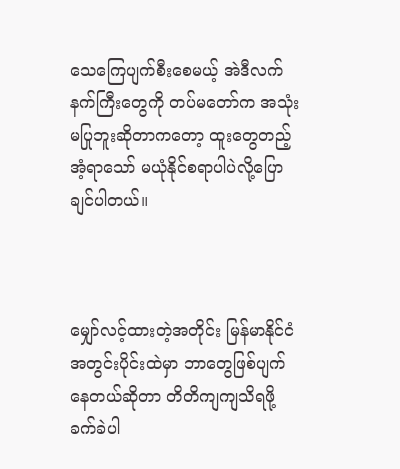သေကြေပျက်စီးစေမယ့် အဲဒီလက်နက်ကြီးတွေကို တပ်မတော်က အသုံးမပြုဘူးဆိုတာကတော့ ထူးတွေတည့်အံ့ရာသော် မယုံနိုင်စရာပါပဲလို့ပြောချင်ပါတယ်။



မျှော်လင့်ထားတဲ့အတိုင်း မြန်မာနိုင်ငံအတွင်းပိုင်းထဲမှာ ဘာတွေဖြစ်ပျက်နေတယ်ဆိုတာ တိတိကျကျသိရဖို့ ခက်ခဲပါ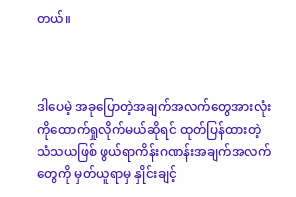တယ်။



ဒါပေမဲ့ အခုပြောတဲ့အချက်အလက်တွေအားလုံးကိုထောက်ရှုလိုက်မယ်ဆိုရင် ထုတ်ပြန်ထားတဲ့ သံသယဖြစ် ဖွယ်ရာကိန်းဂဏန်းအချက်အလက်တွေကို မှတ်ယူရာမှ နှိုင်းချင့်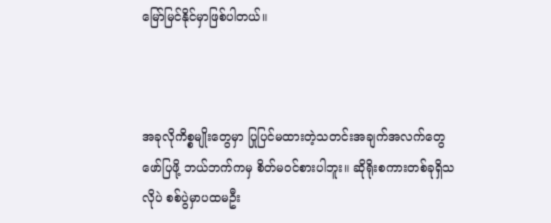မြော်မြင်နိုင်မှာဖြစ်ပါတယ်။



အခုလိုကိစ္စမျိုးတွေမှာ ပြုပြင်မထားတဲ့သတင်းအချက်အလက်တွေဖော်ပြဖို့ ဘယ်ဘက်ကမှ စိတ်မဝင်စားပါဘူး။ ဆိုရိုးစကားတစ်ခုရှိသလိုပဲ စစ်ပွဲမှာပထမဦး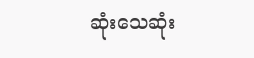ဆုံးသေဆုံး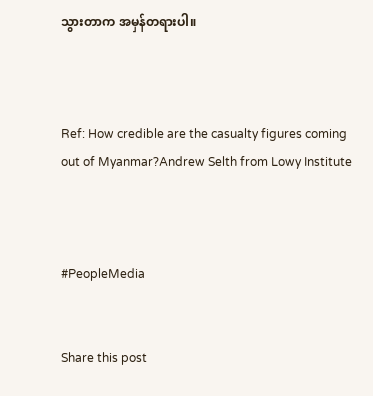သွားတာက အမှန်တရားပါ။



Ref: How credible are the casualty figures coming out of Myanmar?Andrew Selth from Lowy Institute



#PeopleMedia


Share this post